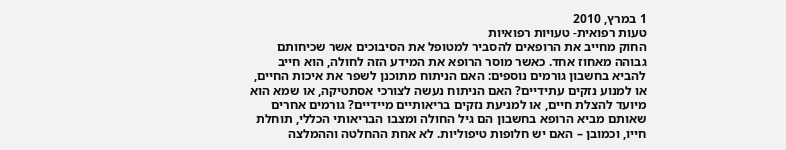1 במרץ, 2010
טעות רפואית- טעויות רפואיות
החוק מחייב את הרופאים להסביר למטופל את הסיבוכים אשר שכיחותם גבוהה מאחוז אחד. כאשר מוסר הרופא את המידע הזה לחולה, הוא חייב להביא בחשבון גורמים נוספים: האם הניתוח מתוכנן לשפר את איכות החיים, או למנוע נזקים עתידיים? האם הניתוח נעשה לצורכי אסתטיקה, או שמא הוא מיועד להצלת חיים, או למניעת נזקים בריאותיים מיידיים? גורמים אחרים שאותם מביא הרופא בחשבון הם גיל החולה ומצבו הבריאותי הכללי, תוחלת חייו, וכמובן – האם יש חלופות טיפוליות. לא אחת ההחלטה וההמלצה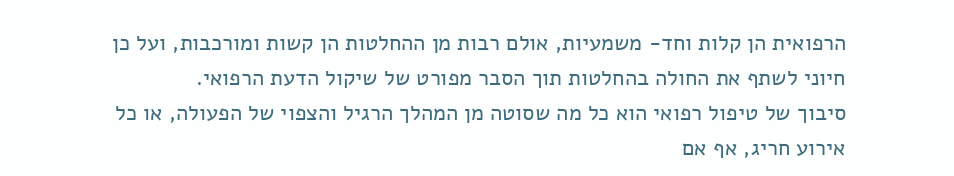הרפואית הן קלות וחד- משמעיות, אולם רבות מן ההחלטות הן קשות ומורכבות, ועל כן חיוני לשתף את החולה בהחלטות תוך הסבר מפורט של שיקול הדעת הרפואי.
סיבוך של טיפול רפואי הוא כל מה שסוטה מן המהלך הרגיל והצפוי של הפעולה, או כל אירוע חריג, אף אם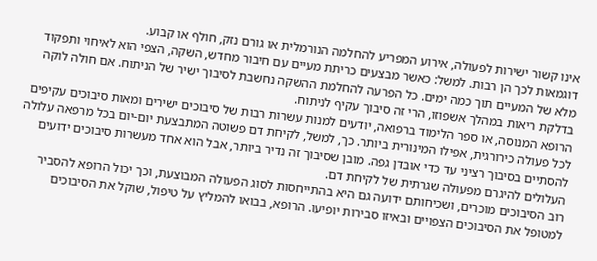אינו קשור ישירות לפעולה, אירוע המפריע להחלמה הנורמלית או גורם נזק, חולף או קבוע.
דוגמאות לכך הן רבות. למשל: כאשר מבצעים כריתת מעיים עם חיבור מחדש, השקה, הצפי הוא לאיחוי ותפקוד מלא של המעיים תוך כמה ימים. כל הפרעה להחלמת ההשקה נחשבת לסיבוך ישיר של הניתוח. אם חולה לוקה בדלקת ריאות במהלך אשפוזו, הרי זה סיבוך עקיף לניתוח.
הרופא המנוסה, או ספר הלימוד ברפואה, יודעים למנות עשרות רבות של סיבוכים ישירים ומאות סיבוכים עקיפים לכל פעולה כירורגית, אפילו המינורית ביותר. כך, למשל, לקיחת דם פשוטה המתבצעת יום-יום בכל מרפאה עלולה להסתיים בסיבוך רציני עד כדי אובדן גפה. מובן שסיבוך זה נדיר ביותר, אבל הוא אחד מעשרות סיבוכים ידועים העלולים להיגרם מפעולה שגרתית של לקיחת דם.
רוב הסיבוכים מוכרים, ושכיחותם ידועה גם היא בהתייחסות לסוג הפעולה המבוצעת, וכך יכול הרופא להסביר למטופל את הסיבוכים הצפויים ובאיזו סבירות יופיעו. הרופא, בבואו להמליץ על טיפול, שוקל את הסיבוכים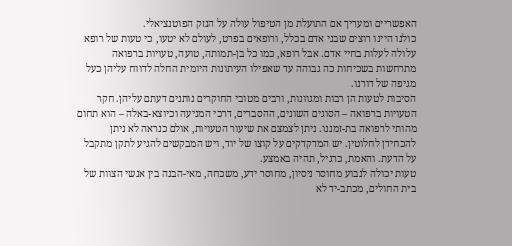האפשריים ומעריך אם התועלת מן הטיפול עולה על הנזק הפוטנציאלי.
כולנו היינו רוצים שבני אדם בכלל, ורופאים בפרט, לעולם לא יטעו, כי טעות של רופא עלולה לעלות בחיי אדם. אבל רופא, כמו כל בן-תמותה, טועה, טעויות ברפואה מתרחשות בשכיחות כה גבוהה עד שאפילו העיתונות היומית החלה לדווח עליהן כעל מגיפה של דורנו.
הסיבות לטעות הן רבות ומגוונות, ורבים מטובי החוקרים נותנים דעתם עליהן. חקר הטעויות ברפואה – הסוגים השונים, ההסברים, דרכי המניעה וכיוצא-באלה – הוא תחום מהותי לרפואה בת-זמננו. ניתן לצמצם את שיעור הטעויות, אולם כנראה לא ניתן להכחידן לחלוטין. יש המדקדקים על קוצו של יוד, ויש המבקשים להגיע לתקן מתקבל על הדעת. והאמת, כרגיל, תהיה באמצע.
טעות יכולה לנבוע מחוסר ניסיון, מחוסר ידע, משכחה, מאי-הבנה בין אנשי הצוות של בית החולים, מכתב-יד לא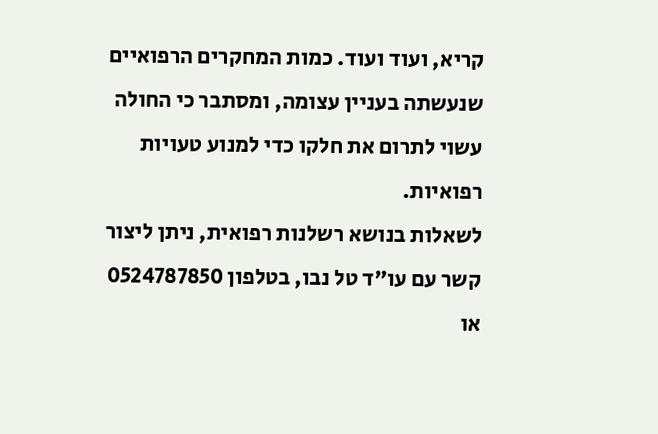קריא, ועוד ועוד. כמות המחקרים הרפואיים שנעשתה בעניין עצומה, ומסתבר כי החולה עשוי לתרום את חלקו כדי למנוע טעויות רפואיות.
לשאלות בנושא רשלנות רפואית, ניתן ליצור קשר עם עו"ד טל נבו, בטלפון 0524787850 או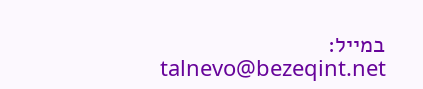במייל: talnevo@bezeqint.net